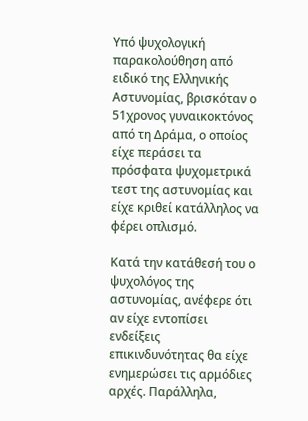Yπό ψυχολογική παρακολούθηση από ειδικό της Ελληνικής Αστυνομίας, βρισκόταν ο 51χρονος γυναικοκτόνος από τη Δράμα, ο οποίος είχε περάσει τα πρόσφατα ψυχομετρικά τεστ της αστυνομίας και είχε κριθεί κατάλληλος να φέρει οπλισμό.

Κατά την κατάθεσή του ο ψυχολόγος της αστυνομίας, ανέφερε ότι αν είχε εντοπίσει ενδείξεις επικινδυνότητας θα είχε ενημερώσει τις αρμόδιες αρχές. Παράλληλα,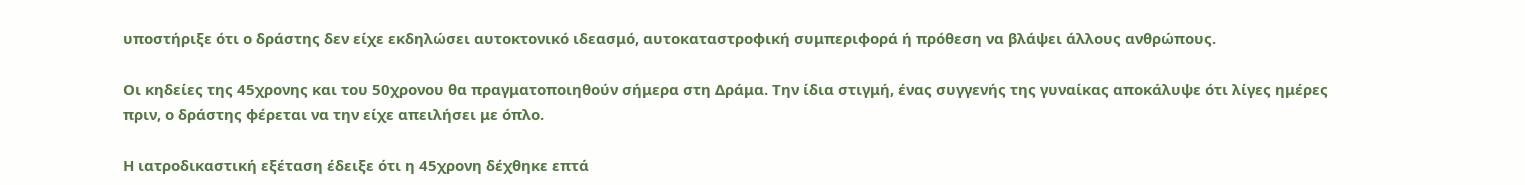υποστήριξε ότι ο δράστης δεν είχε εκδηλώσει αυτοκτονικό ιδεασμό, αυτοκαταστροφική συμπεριφορά ή πρόθεση να βλάψει άλλους ανθρώπους.

Οι κηδείες της 45χρονης και του 50χρονου θα πραγματοποιηθούν σήμερα στη Δράμα. Την ίδια στιγμή, ένας συγγενής της γυναίκας αποκάλυψε ότι λίγες ημέρες πριν, ο δράστης φέρεται να την είχε απειλήσει με όπλο.

Η ιατροδικαστική εξέταση έδειξε ότι η 45χρονη δέχθηκε επτά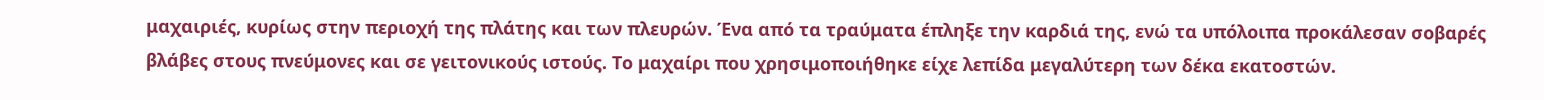μαχαιριές, κυρίως στην περιοχή της πλάτης και των πλευρών. Ένα από τα τραύματα έπληξε την καρδιά της, ενώ τα υπόλοιπα προκάλεσαν σοβαρές βλάβες στους πνεύμονες και σε γειτονικούς ιστούς. Το μαχαίρι που χρησιμοποιήθηκε είχε λεπίδα μεγαλύτερη των δέκα εκατοστών.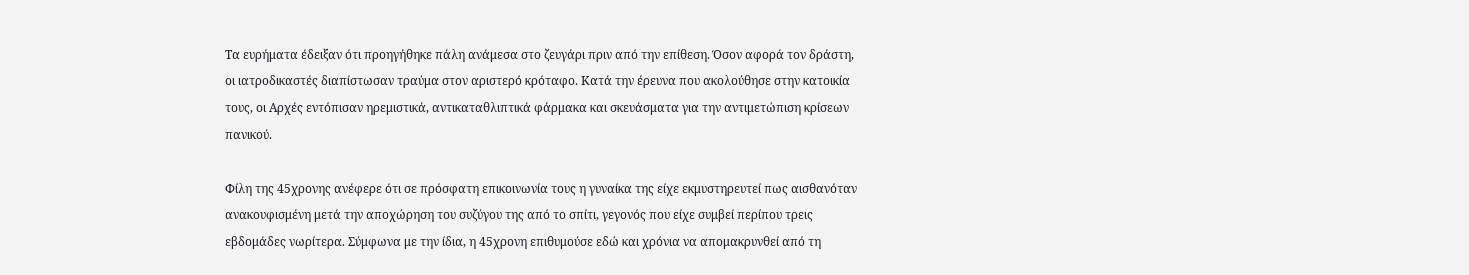Τα ευρήματα έδειξαν ότι προηγήθηκε πάλη ανάμεσα στο ζευγάρι πριν από την επίθεση. Όσον αφορά τον δράστη, οι ιατροδικαστές διαπίστωσαν τραύμα στον αριστερό κρόταφο. Κατά την έρευνα που ακολούθησε στην κατοικία τους, οι Αρχές εντόπισαν ηρεμιστικά, αντικαταθλιπτικά φάρμακα και σκευάσματα για την αντιμετώπιση κρίσεων πανικού.

Φίλη της 45χρονης ανέφερε ότι σε πρόσφατη επικοινωνία τους η γυναίκα της είχε εκμυστηρευτεί πως αισθανόταν ανακουφισμένη μετά την αποχώρηση του συζύγου της από το σπίτι, γεγονός που είχε συμβεί περίπου τρεις εβδομάδες νωρίτερα. Σύμφωνα με την ίδια, η 45χρονη επιθυμούσε εδώ και χρόνια να απομακρυνθεί από τη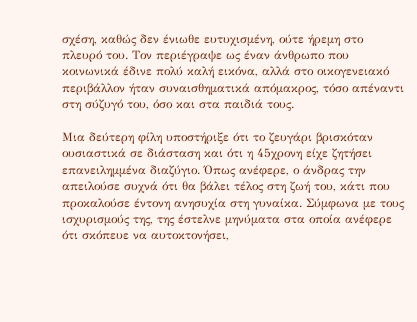σχέση, καθώς δεν ένιωθε ευτυχισμένη, ούτε ήρεμη στο πλευρό του. Τον περιέγραψε ως έναν άνθρωπο που κοινωνικά έδινε πολύ καλή εικόνα, αλλά στο οικογενειακό περιβάλλον ήταν συναισθηματικά απόμακρος, τόσο απέναντι στη σύζυγό του, όσο και στα παιδιά τους.

Μια δεύτερη φίλη υποστήριξε ότι το ζευγάρι βρισκόταν ουσιαστικά σε διάσταση και ότι η 45χρονη είχε ζητήσει επανειλημμένα διαζύγιο. Όπως ανέφερε, ο άνδρας την απειλούσε συχνά ότι θα βάλει τέλος στη ζωή του, κάτι που προκαλούσε έντονη ανησυχία στη γυναίκα. Σύμφωνα με τους ισχυρισμούς της, της έστελνε μηνύματα στα οποία ανέφερε ότι σκόπευε να αυτοκτονήσει,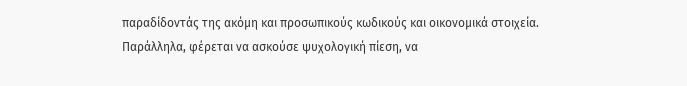παραδίδοντάς της ακόμη και προσωπικούς κωδικούς και οικονομικά στοιχεία. Παράλληλα, φέρεται να ασκούσε ψυχολογική πίεση, να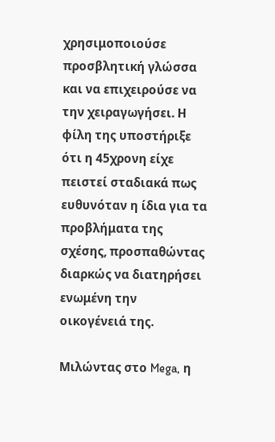χρησιμοποιούσε προσβλητική γλώσσα και να επιχειρούσε να την χειραγωγήσει. Η φίλη της υποστήριξε ότι η 45χρονη είχε πειστεί σταδιακά πως ευθυνόταν η ίδια για τα προβλήματα της σχέσης, προσπαθώντας διαρκώς να διατηρήσει ενωμένη την οικογένειά της.

Μιλώντας στο Mega, η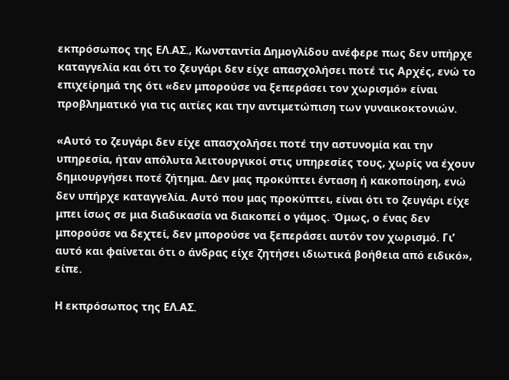εκπρόσωπος της ΕΛ.ΑΣ., Κωνσταντία Δημογλίδου ανέφερε πως δεν υπήρχε καταγγελία και ότι το ζευγάρι δεν είχε απασχολήσει ποτέ τις Αρχές, ενώ το επιχείρημά της ότι «δεν μπορούσε να ξεπεράσει τον χωρισμό» είναι προβληματικό για τις αιτίες και την αντιμετώπιση των γυναικοκτονιών.

«Αυτό το ζευγάρι δεν είχε απασχολήσει ποτέ την αστυνομία και την υπηρεσία, ήταν απόλυτα λειτουργικοί στις υπηρεσίες τους, χωρίς να έχουν δημιουργήσει ποτέ ζήτημα. Δεν μας προκύπτει ένταση ή κακοποίηση, ενώ δεν υπήρχε καταγγελία. Αυτό που μας προκύπτει, είναι ότι το ζευγάρι είχε μπει ίσως σε μια διαδικασία να διακοπεί ο γάμος. Όμως, ο ένας δεν μπορούσε να δεχτεί, δεν μπορούσε να ξεπεράσει αυτόν τον χωρισμό. Γι’ αυτό και φαίνεται ότι ο άνδρας είχε ζητήσει ιδιωτικά βοήθεια από ειδικό», είπε.

Η εκπρόσωπος της ΕΛ.ΑΣ.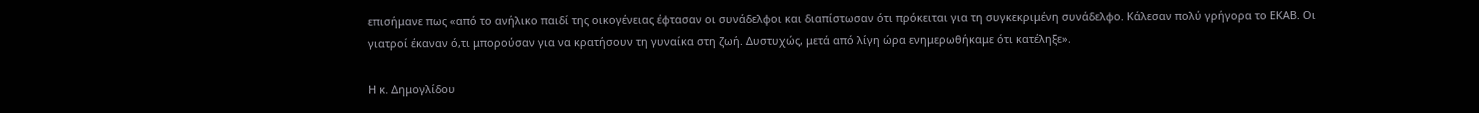επισήμανε πως «από το ανήλικο παιδί της οικογένειας έφτασαν οι συνάδελφοι και διαπίστωσαν ότι πρόκειται για τη συγκεκριμένη συνάδελφο. Κάλεσαν πολύ γρήγορα το ΕΚΑΒ. Oι γιατροί έκαναν ό,τι μπορούσαν για να κρατήσουν τη γυναίκα στη ζωή. Δυστυχώς, μετά από λίγη ώρα ενημερωθήκαμε ότι κατέληξε».

Η κ. Δημογλίδου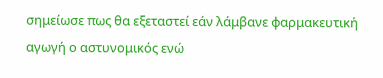σημείωσε πως θα εξεταστεί εάν λάμβανε φαρμακευτική αγωγή ο αστυνομικός ενώ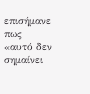επισήμανε πως «αυτό δεν σημαίνει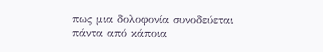πως μια δολοφονία συνοδεύεται πάντα από κάποια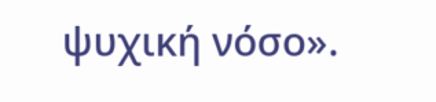ψυχική νόσο».